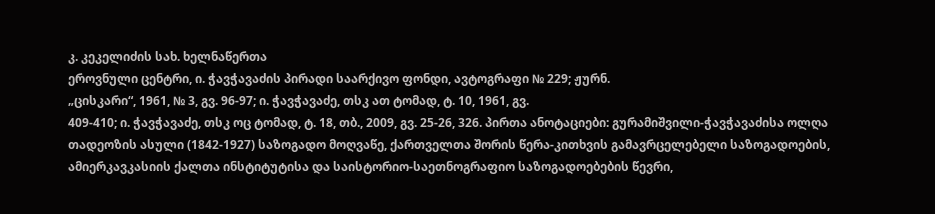კ. კეკელიძის სახ. ხელნაწერთა
ეროვნული ცენტრი, ი. ჭავჭავაძის პირადი საარქივო ფონდი, ავტოგრაფი № 229; ჟურნ.
„ცისკარი“, 1961, № 3, გვ. 96-97; ი. ჭავჭავაძე, თსკ ათ ტომად, ტ. 10, 1961, გვ.
409-410; ი. ჭავჭავაძე, თსკ ოც ტომად, ტ. 18, თბ., 2009, გვ. 25-26, 326. პირთა ანოტაციები: გურამიშვილი-ჭავჭავაძისა ოლღა თადეოზის ასული (1842-1927) საზოგადო მოღვაწე, ქართველთა შორის წერა-კითხვის გამავრცელებელი საზოგადოების,
ამიერკავკასიის ქალთა ინსტიტუტისა და საისტორიო-საეთნოგრაფიო საზოგადოებების წევრი,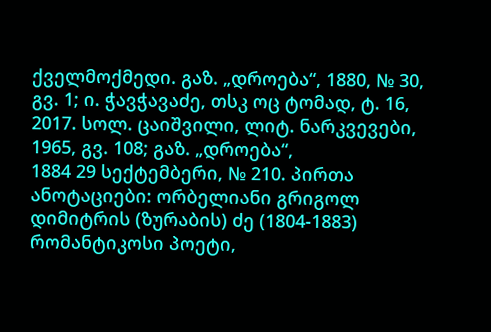ქველმოქმედი. გაზ. „დროება“, 1880, № 30, გვ. 1; ი. ჭავჭავაძე, თსკ ოც ტომად, ტ. 16, 2017. სოლ. ცაიშვილი, ლიტ. ნარკვევები, 1965, გვ. 108; გაზ. „დროება“,
1884 29 სექტემბერი, № 210. პირთა ანოტაციები: ორბელიანი გრიგოლ დიმიტრის (ზურაბის) ძე (1804-1883) რომანტიკოსი პოეტი,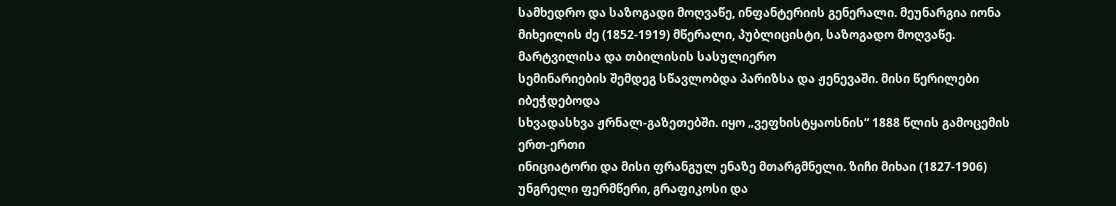სამხედრო და საზოგადი მოღვაწე, ინფანტერიის გენერალი. მეუნარგია იონა მიხეილის ძე (1852-1919) მწერალი, პუბლიცისტი, საზოგადო მოღვაწე. მარტვილისა და თბილისის სასულიერო
სემინარიების შემდეგ სწავლობდა პარიზსა და ჟენევაში. მისი წერილები იბეჭდებოდა
სხვადასხვა ჟრნალ-გაზეთებში. იყო „ვეფხისტყაოსნის“ 1888 წლის გამოცემის ერთ-ერთი
ინიციატორი და მისი ფრანგულ ენაზე მთარგმნელი. ზიჩი მიხაი (1827-1906) უნგრელი ფერმწერი, გრაფიკოსი და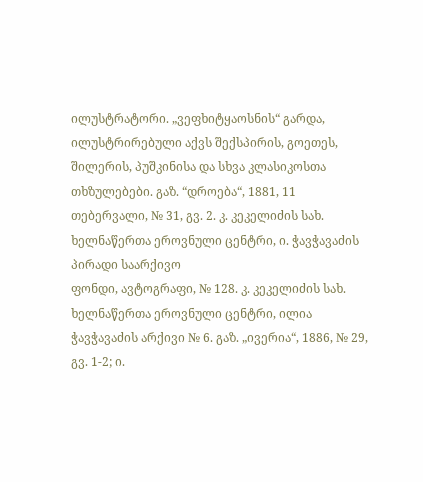ილუსტრატორი. „ვეფხიტყაოსნის“ გარდა,
ილუსტრირებული აქვს შექსპირის, გოეთეს, შილერის, პუშკინისა და სხვა კლასიკოსთა
თხზულებები. გაზ. “დროება“, 1881, 11 თებერვალი, № 31, გვ. 2. კ. კეკელიძის სახ. ხელნაწერთა ეროვნული ცენტრი, ი. ჭავჭავაძის პირადი საარქივო
ფონდი, ავტოგრაფი, № 128. კ. კეკელიძის სახ. ხელნაწერთა ეროვნული ცენტრი, ილია ჭავჭავაძის არქივი № 6. გაზ. „ივერია“, 1886, № 29, გვ. 1-2; ი.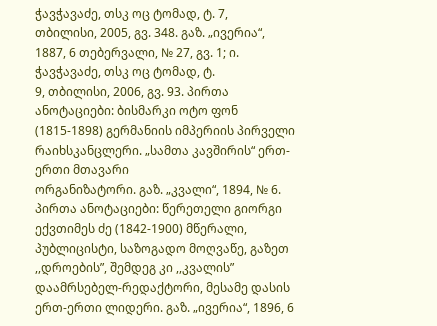ჭავჭავაძე, თსკ ოც ტომად, ტ. 7,
თბილისი, 2005, გვ. 348. გაზ. „ივერია“, 1887, 6 თებერვალი, № 27, გვ. 1; ი. ჭავჭავაძე, თსკ ოც ტომად, ტ.
9, თბილისი, 2006, გვ. 93. პირთა ანოტაციები: ბისმარკი ოტო ფონ (1815-1898) გერმანიის იმპერიის პირველი რაიხსკანცლერი. „სამთა კავშირის“ ერთ-ერთი მთავარი
ორგანიზატორი. გაზ. „კვალი“, 1894, № 6. პირთა ანოტაციები: წერეთელი გიორგი ექვთიმეს ძე (1842-1900) მწერალი, პუბლიცისტი, საზოგადო მოღვაწე, გაზეთ ,,დროების”, შემდეგ კი ,,კვალის”
დაამრსებელ-რედაქტორი, მესამე დასის ერთ-ერთი ლიდერი. გაზ. „ივერია“, 1896, 6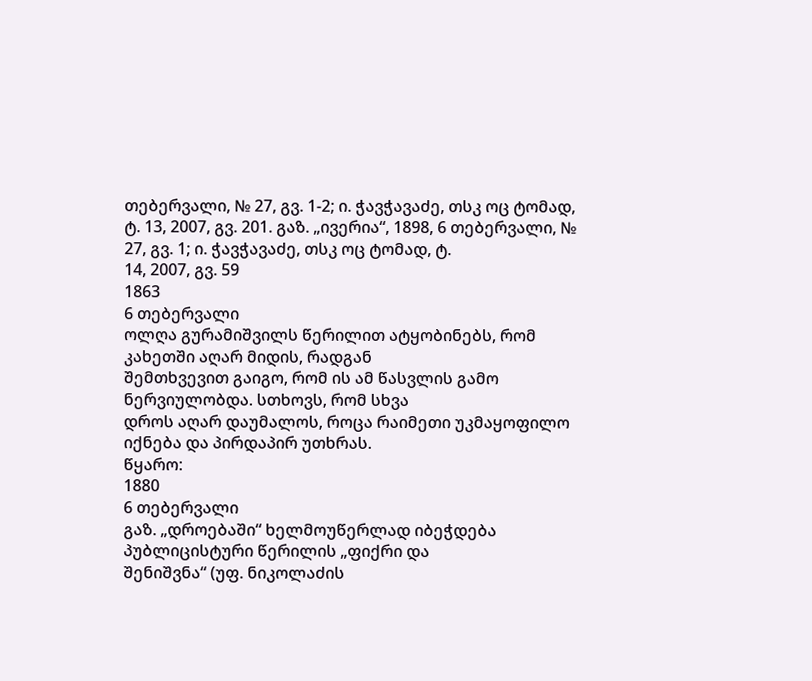თებერვალი, № 27, გვ. 1-2; ი. ჭავჭავაძე, თსკ ოც ტომად,
ტ. 13, 2007, გვ. 201. გაზ. „ივერია“, 1898, 6 თებერვალი, № 27, გვ. 1; ი. ჭავჭავაძე, თსკ ოც ტომად, ტ.
14, 2007, გვ. 59
1863
6 თებერვალი
ოლღა გურამიშვილს წერილით ატყობინებს, რომ კახეთში აღარ მიდის, რადგან
შემთხვევით გაიგო, რომ ის ამ წასვლის გამო ნერვიულობდა. სთხოვს, რომ სხვა
დროს აღარ დაუმალოს, როცა რაიმეთი უკმაყოფილო იქნება და პირდაპირ უთხრას.
წყარო:
1880
6 თებერვალი
გაზ. „დროებაში“ ხელმოუწერლად იბეჭდება პუბლიცისტური წერილის „ფიქრი და
შენიშვნა“ (უფ. ნიკოლაძის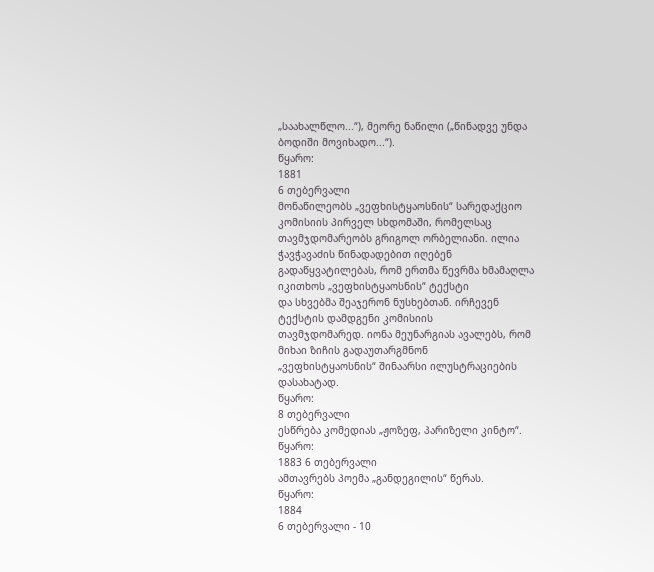„საახალწლო...“), მეორე ნაწილი („წინადვე უნდა
ბოდიში მოვიხადო...“).
წყარო:
1881
6 თებერვალი
მონაწილეობს „ვეფხისტყაოსნის“ სარედაქციო კომისიის პირველ სხდომაში, რომელსაც
თავმჯდომარეობს გრიგოლ ორბელიანი. ილია ჭავჭავაძის წინადადებით იღებენ
გადაწყვატილებას, რომ ერთმა წევრმა ხმამაღლა იკითხოს „ვეფხისტყაოსნის“ ტექსტი
და სხვებმა შეაჯერონ ნუსხებთან. ირჩევენ ტექსტის დამდგენი კომისიის
თავმჯდომარედ. იონა მეუნარგიას ავალებს, რომ მიხაი ზიჩის გადაუთარგმნონ
„ვეფხისტყაოსნის“ შინაარსი ილუსტრაციების დასახატად.
წყარო:
8 თებერვალი
ესწრება კომედიას „ჟოზეფ, პარიზელი კინტო“.
წყარო:
1883 6 თებერვალი
ამთავრებს პოემა „განდეგილის“ წერას.
წყარო:
1884
6 თებერვალი - 10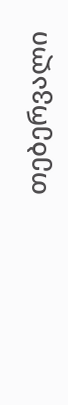თებერვალი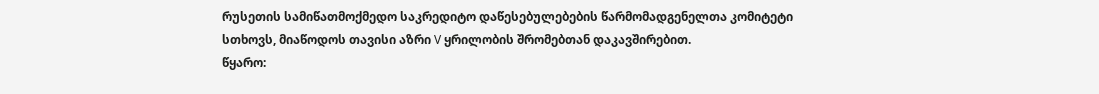რუსეთის სამიწათმოქმედო საკრედიტო დაწესებულებების წარმომადგენელთა კომიტეტი
სთხოვს, მიაწოდოს თავისი აზრი V ყრილობის შრომებთან დაკავშირებით.
წყარო: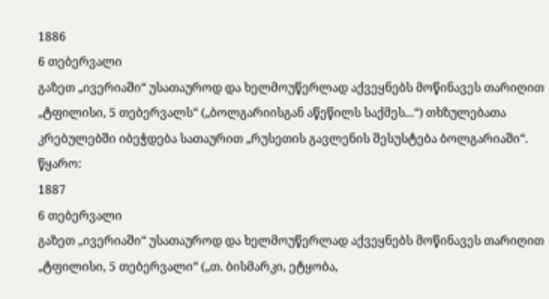1886
6 თებერვალი
გაზეთ „ივერიაში“ უსათაუროდ და ხელმოუწერლად აქვეყნებს მოწინავეს თარიღით
„ტფილისი, 5 თებერვალს“ („ბოლგარიისგან აწეწილს საქმეს...“) თხზულებათა
კრებულებში იბეჭდება სათაურით „რუსეთის გავლენის შესუსტება ბოლგარიაში“.
წყარო:
1887
6 თებერვალი
გაზეთ „ივერიაში“ უსათაუროდ და ხელმოუწერლად აქვეყნებს მოწინავეს თარიღით
„ტფილისი, 5 თებერვალი“ („თ. ბისმარკი, ეტყობა,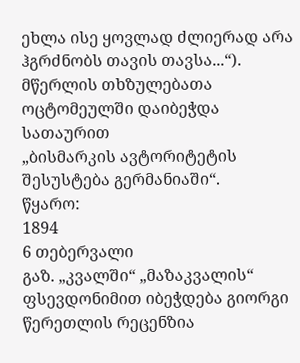ეხლა ისე ყოვლად ძლიერად არა
ჰგრძნობს თავის თავსა...“). მწერლის თხზულებათა ოცტომეულში დაიბეჭდა სათაურით
„ბისმარკის ავტორიტეტის შესუსტება გერმანიაში“.
წყარო:
1894
6 თებერვალი
გაზ. „კვალში“ „მაზაკვალის“ ფსევდონიმით იბეჭდება გიორგი წერეთლის რეცენზია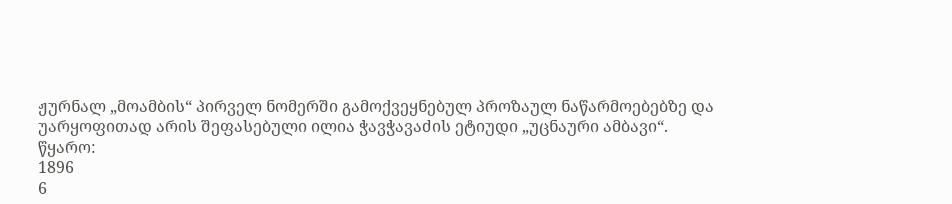ჟურნალ „მოამბის“ პირველ ნომერში გამოქვეყნებულ პროზაულ ნაწარმოებებზე და
უარყოფითად არის შეფასებული ილია ჭავჭავაძის ეტიუდი „უცნაური ამბავი“.
წყარო:
1896
6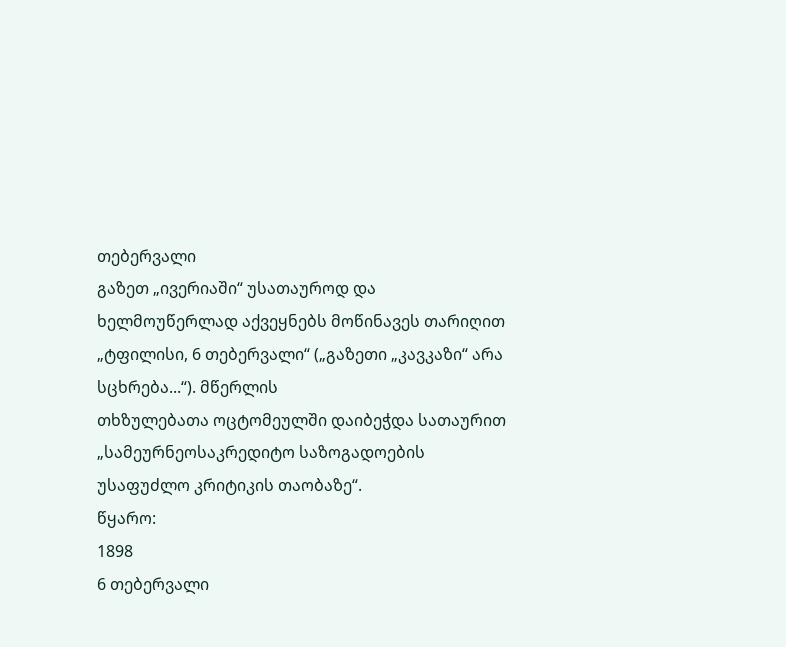თებერვალი
გაზეთ „ივერიაში“ უსათაუროდ და ხელმოუწერლად აქვეყნებს მოწინავეს თარიღით
„ტფილისი, 6 თებერვალი“ („გაზეთი „კავკაზი“ არა სცხრება...“). მწერლის
თხზულებათა ოცტომეულში დაიბეჭდა სათაურით „სამეურნეოსაკრედიტო საზოგადოების
უსაფუძლო კრიტიკის თაობაზე“.
წყარო:
1898
6 თებერვალი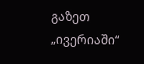გაზეთ „ივერიაში“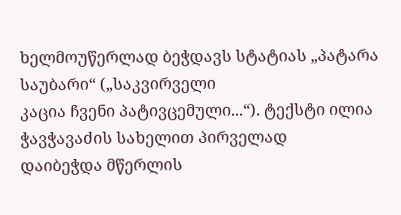ხელმოუწერლად ბეჭდავს სტატიას „პატარა საუბარი“ („საკვირველი
კაცია ჩვენი პატივცემული...“). ტექსტი ილია ჭავჭავაძის სახელით პირველად
დაიბეჭდა მწერლის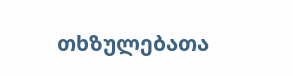თხზულებათა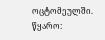ოცტომეულში.
წყარო: